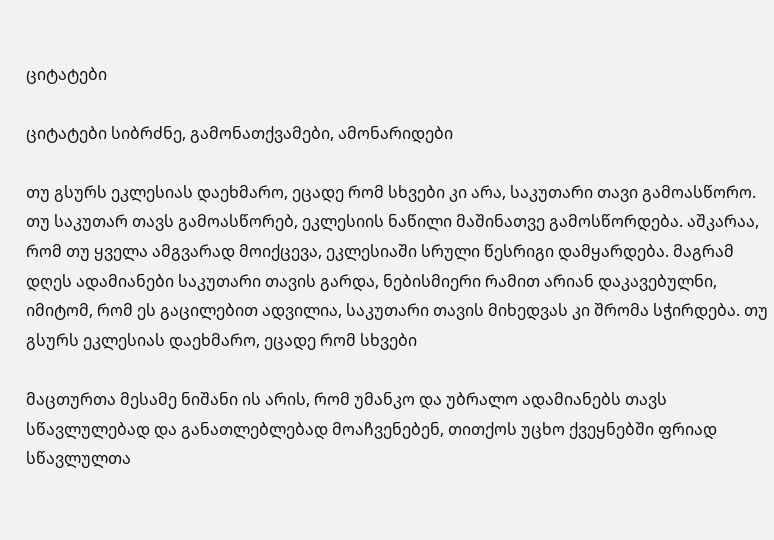ციტატები

ციტატები სიბრძნე, გამონათქვამები, ამონარიდები

თუ გსურს ეკლესიას დაეხმარო, ეცადე რომ სხვები კი არა, საკუთარი თავი გამოასწორო. თუ საკუთარ თავს გამოასწორებ, ეკლესიის ნაწილი მაშინათვე გამოსწორდება. აშკარაა, რომ თუ ყველა ამგვარად მოიქცევა, ეკლესიაში სრული წესრიგი დამყარდება. მაგრამ დღეს ადამიანები საკუთარი თავის გარდა, ნებისმიერი რამით არიან დაკავებულნი, იმიტომ, რომ ეს გაცილებით ადვილია, საკუთარი თავის მიხედვას კი შრომა სჭირდება. თუ გსურს ეკლესიას დაეხმარო, ეცადე რომ სხვები

მაცთურთა მესამე ნიშანი ის არის, რომ უმანკო და უბრალო ადამიანებს თავს სწავლულებად და განათლებლებად მოაჩვენებენ, თითქოს უცხო ქვეყნებში ფრიად სწავლულთა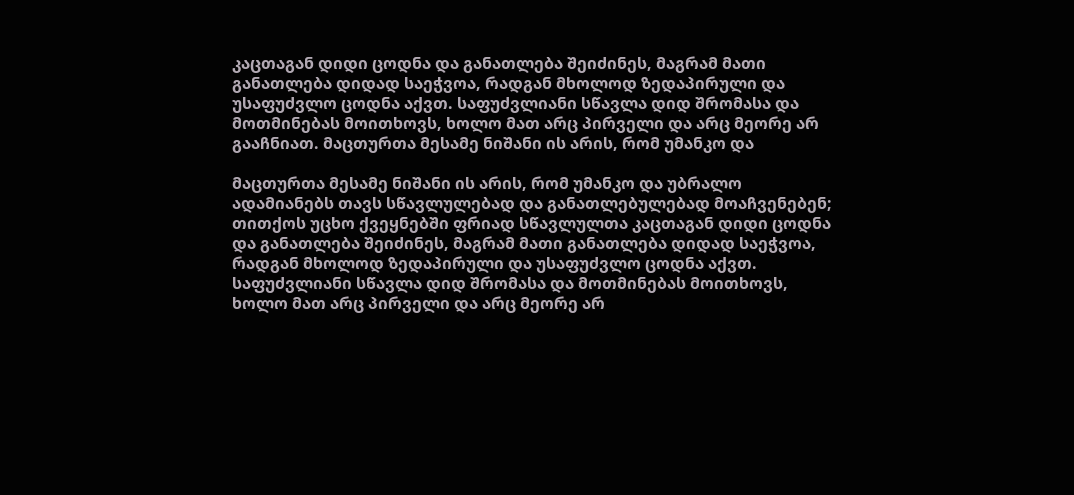კაცთაგან დიდი ცოდნა და განათლება შეიძინეს, მაგრამ მათი განათლება დიდად საეჭვოა, რადგან მხოლოდ ზედაპირული და უსაფუძვლო ცოდნა აქვთ. საფუძვლიანი სწავლა დიდ შრომასა და მოთმინებას მოითხოვს, ხოლო მათ არც პირველი და არც მეორე არ გააჩნიათ. მაცთურთა მესამე ნიშანი ის არის, რომ უმანკო და

მაცთურთა მესამე ნიშანი ის არის, რომ უმანკო და უბრალო ადამიანებს თავს სწავლულებად და განათლებულებად მოაჩვენებენ; თითქოს უცხო ქვეყნებში ფრიად სწავლულთა კაცთაგან დიდი ცოდნა და განათლება შეიძინეს, მაგრამ მათი განათლება დიდად საეჭვოა, რადგან მხოლოდ ზედაპირული და უსაფუძვლო ცოდნა აქვთ. საფუძვლიანი სწავლა დიდ შრომასა და მოთმინებას მოითხოვს, ხოლო მათ არც პირველი და არც მეორე არ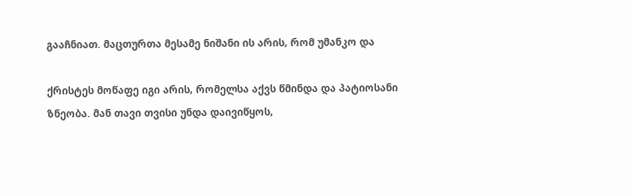გააჩნიათ. მაცთურთა მესამე ნიშანი ის არის, რომ უმანკო და

ქრისტეს მოწაფე იგი არის, რომელსა აქვს წმინდა და პატიოსანი ზნეობა. მან თავი თვისი უნდა დაივიწყოს,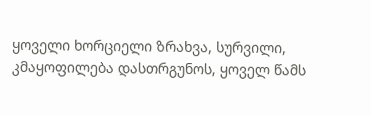ყოველი ხორციელი ზრახვა, სურვილი, კმაყოფილება დასთრგუნოს, ყოველ წამს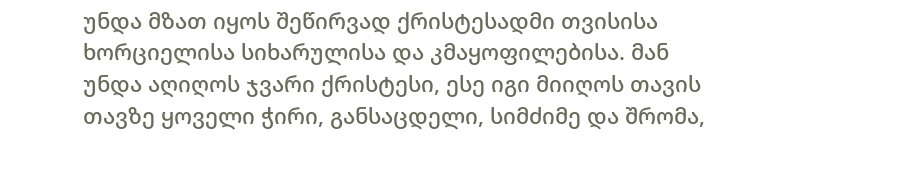უნდა მზათ იყოს შეწირვად ქრისტესადმი თვისისა ხორციელისა სიხარულისა და კმაყოფილებისა. მან უნდა აღიღოს ჯვარი ქრისტესი, ესე იგი მიიღოს თავის თავზე ყოველი ჭირი, განსაცდელი, სიმძიმე და შრომა,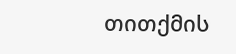თითქმის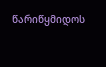წარიწყმიდოს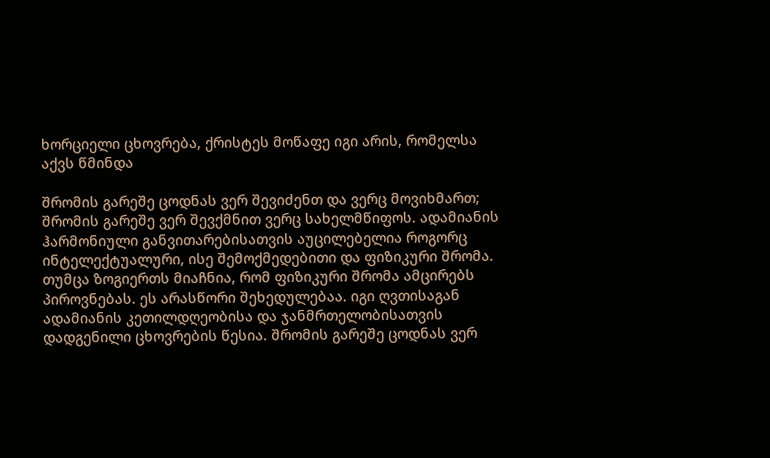ხორციელი ცხოვრება, ქრისტეს მოწაფე იგი არის, რომელსა აქვს წმინდა

შრომის გარეშე ცოდნას ვერ შევიძენთ და ვერც მოვიხმართ; შრომის გარეშე ვერ შევქმნით ვერც სახელმწიფოს. ადამიანის ჰარმონიული განვითარებისათვის აუცილებელია როგორც ინტელექტუალური, ისე შემოქმედებითი და ფიზიკური შრომა. თუმცა ზოგიერთს მიაჩნია, რომ ფიზიკური შრომა ამცირებს პიროვნებას. ეს არასწორი შეხედულებაა. იგი ღვთისაგან ადამიანის კეთილდღეობისა და ჯანმრთელობისათვის დადგენილი ცხოვრების წესია. შრომის გარეშე ცოდნას ვერ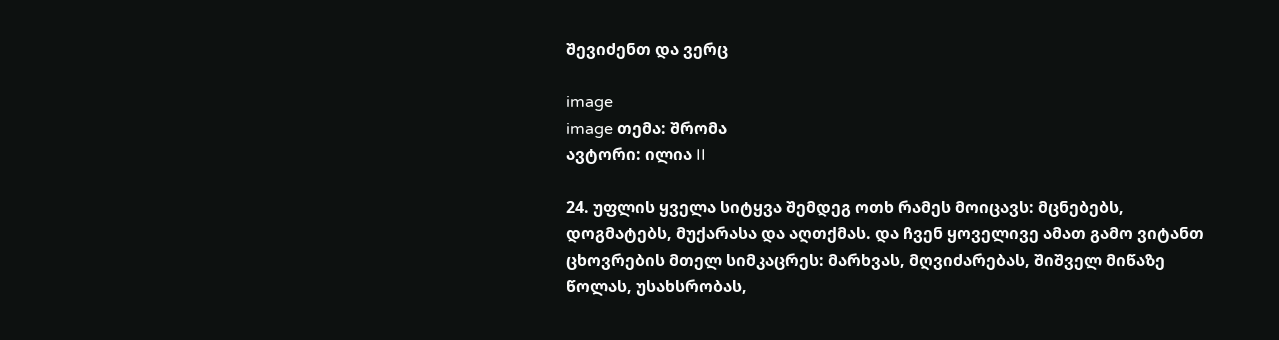შევიძენთ და ვერც

image
image თემა: შრომა
ავტორი: ილია II

24. უფლის ყველა სიტყვა შემდეგ ოთხ რამეს მოიცავს: მცნებებს, დოგმატებს, მუქარასა და აღთქმას. და ჩვენ ყოველივე ამათ გამო ვიტანთ ცხოვრების მთელ სიმკაცრეს: მარხვას, მღვიძარებას, შიშველ მიწაზე წოლას, უსახსრობას,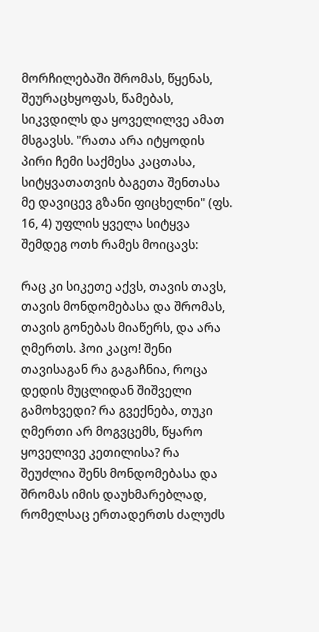მორჩილებაში შრომას, წყენას, შეურაცხყოფას, წამებას, სიკვდილს და ყოველილვე ამათ მსგავსს. "რათა არა იტყოდის პირი ჩემი საქმესა კაცთასა, სიტყვათათვის ბაგეთა შენთასა მე დავიცევ გზანი ფიცხელნი" (ფს. 16, 4) უფლის ყველა სიტყვა შემდეგ ოთხ რამეს მოიცავს:

რაც კი სიკეთე აქვს, თავის თავს, თავის მონდომებასა და შრომას, თავის გონებას მიაწერს, და არა ღმერთს. ჰოი კაცო! შენი თავისაგან რა გაგაჩნია, როცა დედის მუცლიდან შიშველი გამოხვედი? რა გვექნება, თუკი ღმერთი არ მოგვცემს, წყარო ყოველივე კეთილისა? რა შეუძლია შენს მონდომებასა და შრომას იმის დაუხმარებლად, რომელსაც ერთადერთს ძალუძს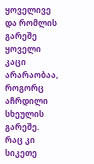ყოველივე და რომლის გარეშე ყოველი კაცი არარაობაა, როგორც აჩრდილი სხეულის გარეშე. რაც კი სიკეთე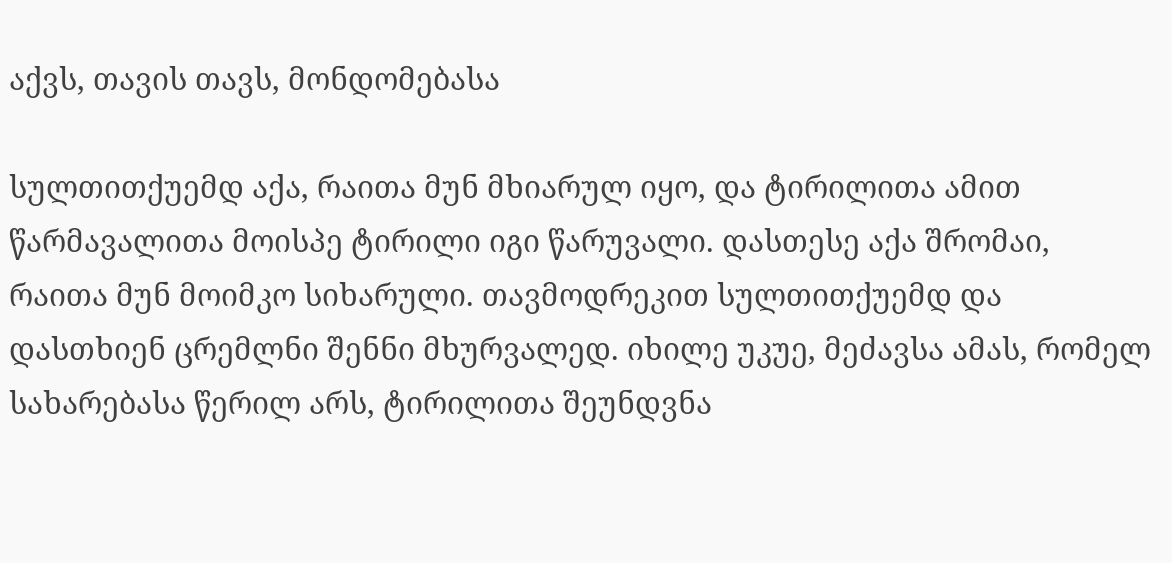აქვს, თავის თავს, მონდომებასა

სულთითქუემდ აქა, რაითა მუნ მხიარულ იყო, და ტირილითა ამით წარმავალითა მოისპე ტირილი იგი წარუვალი. დასთესე აქა შრომაი, რაითა მუნ მოიმკო სიხარული. თავმოდრეკით სულთითქუემდ და დასთხიენ ცრემლნი შენნი მხურვალედ. იხილე უკუე, მეძავსა ამას, რომელ სახარებასა წერილ არს, ტირილითა შეუნდვნა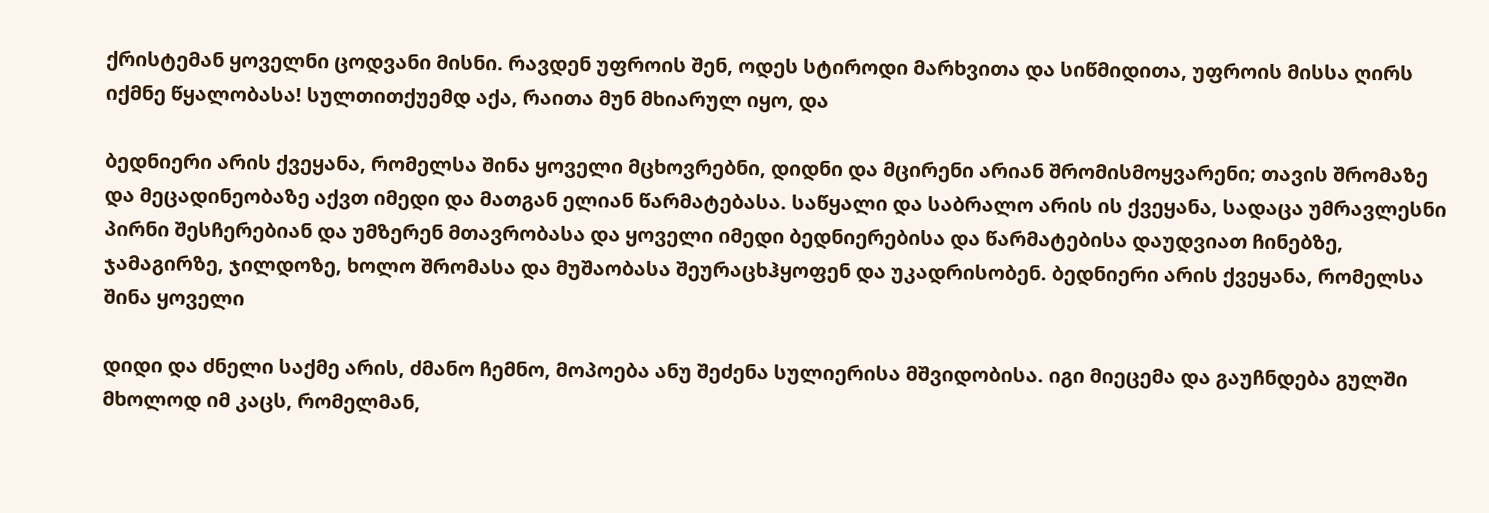ქრისტემან ყოველნი ცოდვანი მისნი. რავდენ უფროის შენ, ოდეს სტიროდი მარხვითა და სიწმიდითა, უფროის მისსა ღირს იქმნე წყალობასა! სულთითქუემდ აქა, რაითა მუნ მხიარულ იყო, და

ბედნიერი არის ქვეყანა, რომელსა შინა ყოველი მცხოვრებნი, დიდნი და მცირენი არიან შრომისმოყვარენი; თავის შრომაზე და მეცადინეობაზე აქვთ იმედი და მათგან ელიან წარმატებასა. საწყალი და საბრალო არის ის ქვეყანა, სადაცა უმრავლესნი პირნი შესჩერებიან და უმზერენ მთავრობასა და ყოველი იმედი ბედნიერებისა და წარმატებისა დაუდვიათ ჩინებზე, ჯამაგირზე, ჯილდოზე, ხოლო შრომასა და მუშაობასა შეურაცხჰყოფენ და უკადრისობენ. ბედნიერი არის ქვეყანა, რომელსა შინა ყოველი

დიდი და ძნელი საქმე არის, ძმანო ჩემნო, მოპოება ანუ შეძენა სულიერისა მშვიდობისა. იგი მიეცემა და გაუჩნდება გულში მხოლოდ იმ კაცს, რომელმან,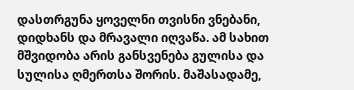დასთრგუნა ყოველნი თვისნი ვნებანი, დიდხანს და მრავალი იღვაწა. ამ სახით მშვიდობა არის განსვენება გულისა და სულისა ღმერთსა შორის. მაშასადამე,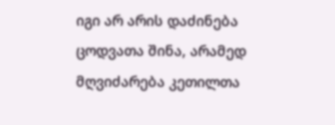იგი არ არის დაძინება ცოდვათა შინა, არამედ მღვიძარება კეთილთა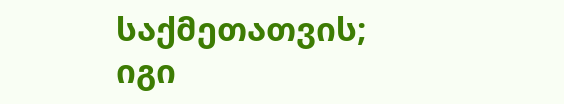საქმეთათვის; იგი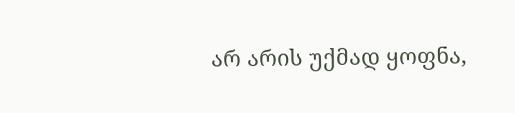არ არის უქმად ყოფნა,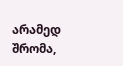არამედ შრომა,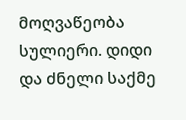მოღვაწეობა სულიერი. დიდი და ძნელი საქმე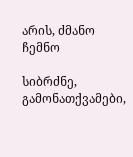არის, ძმანო ჩემნო

სიბრძნე, გამონათქვამები,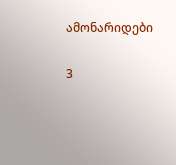ამონარიდები

3